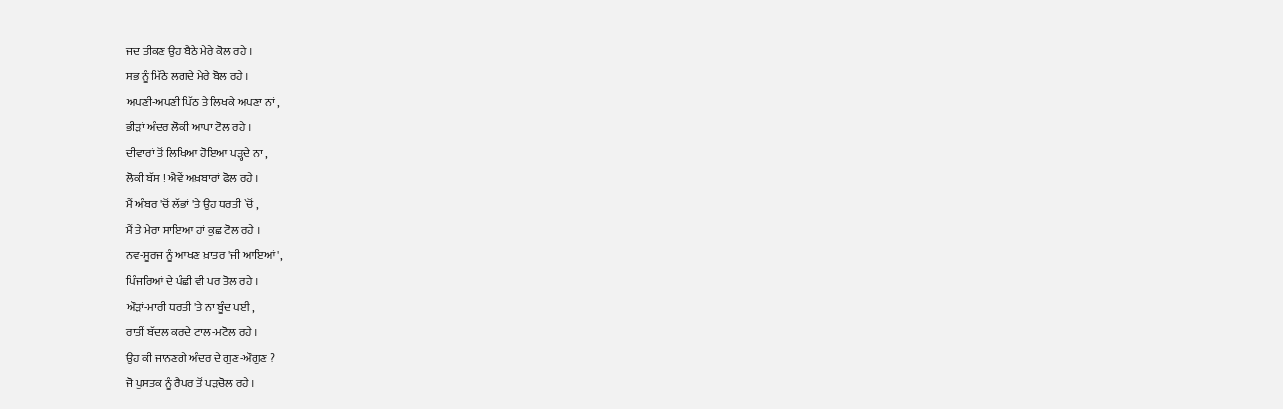ਜਦ ਤੀਕਣ ਉਹ ਬੈਠੇ ਮੇਰੇ ਕੋਲ ਰਹੇ ।
ਸਭ ਨੂੰ ਮਿੱਠੇ ਲਗਦੇ ਮੇਰੇ ਬੋਲ ਰਹੇ ।
ਅਪਣੀ-ਅਪਣੀ ਪਿੱਠ ਤੇ ਲਿਖਕੇ ਅਪਣਾ ਨਾਂ ,
ਭੀੜਾਂ ਅੰਦਰ ਲੋਕੀ ਆਪਾ ਟੋਲ ਰਹੇ ।
ਦੀਵਾਰਾਂ ਤੋਂ ਲਿਖਿਆ ਹੋਇਆ ਪੜ੍ਹਦੇ ਨਾ ,
ਲੋਕੀ ਬੱਸ ! ਐਵੇਂ ਅਖ਼ਬਾਰਾਂ ਫੋਲ ਰਹੇ ।
ਮੈਂ ਅੰਬਰ 'ਚੋਂ ਲੱਭਾਂ 'ਤੇ ਉਹ ਧਰਤੀ `ਚੋਂ ,
ਮੈਂ ਤੇ ਮੇਰਾ ਸਾਇਆ ਹਾਂ ਕੁਛ ਟੋਲ ਰਹੇ ।
ਨਵ-ਸੂਰਜ ਨੂੰ ਆਖਣ ਖ਼ਾਤਰ 'ਜੀ ਆਇਆਂ',
ਪਿੰਜਰਿਆਂ ਦੇ ਪੰਛੀ ਵੀ ਪਰ ਤੋਲ ਰਹੇ ।
ਔੜਾਂ-ਮਾਰੀ ਧਰਤੀ 'ਤੇ ਨਾ ਬੂੰਦ ਪਈ ,
ਰਾਤੀਂ ਬੱਦਲ ਕਰਦੇ ਟਾਲ-ਮਟੋਲ ਰਹੇ ।
ਉਹ ਕੀ ਜਾਨਣਗੇ ਅੰਦਰ ਦੇ ਗੁਣ-ਔਗੁਣ ?
ਜੋ ਪੁਸਤਕ ਨੂੰ ਰੈਪਰ ਤੋਂ ਪੜਚੋਲ ਰਹੇ ।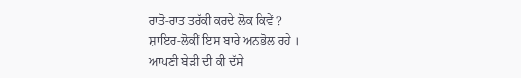ਰਾਤੋ-ਰਾਤ ਤਰੱਕੀ ਕਰਦੇ ਲੋਕ ਕਿਵੇਂ ?
ਸ਼ਾਇਰ-ਲੋਕੀਂ ਇਸ ਬਾਰੇ ਅਨਭੋਲ ਰਹੇ ।
ਆਪਣੀ ਬੇੜੀ ਦੀ ਕੀ ਦੱਸੇ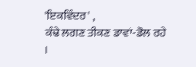'ਇਕਵਿੰਦਰ' ,
ਕੰਢੇ ਲਗਣ ਤੀਕਣ ਡਾਵਾਂ-ਡੋਲ ਰਹੇ ।